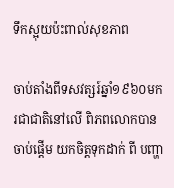ទឹកស្អុយប៉ះពាល់សុខភាព

ចាប់តាំងពីទសវត្សរ៍ឆ្នាំ១៩៦០មក រជាជាតិនៅលើ ពិភពលោកបានចាប់ផ្ដើម យកចិត្ដទុកដាក់ ពី បញ្ហា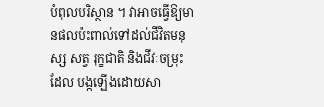បំពុលបរិស្ថាន ។ វាអាចធ្វើឱ្យមានផលប៉ះពាល់ទៅដល់ជីវិតមនុស្ស សត្វ រុក្ខជាតិ និងជីវៈចម្រុះ ដែល បង្កឡើងដោយសា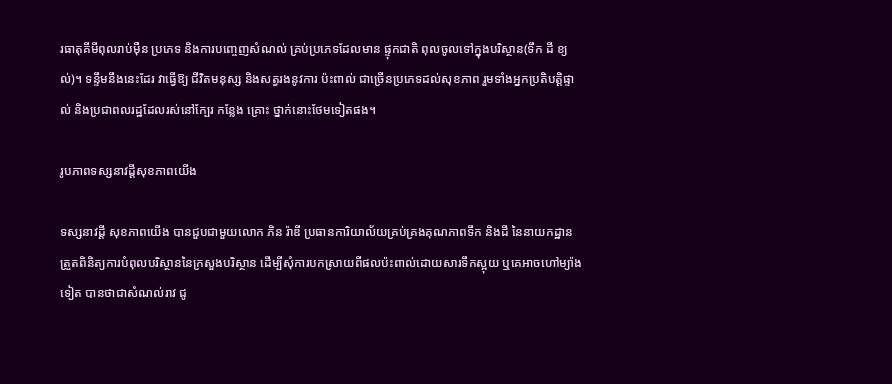រធាតុគីមីពុលរាប់ម៉ឺន ប្រភេទ និងការបញ្ចេញសំណល់ គ្រប់ប្រភេទដែលមាន ផ្ទុកជាតិ ពុលចូលទៅក្នុងបរិស្ថាន(ទឹក ដី ខ្យល់)។ ទន្ទឹមនឹងនេះដែរ វាធ្វើឱ្យ ជីវិតមនុស្ស និងសត្វរងនូវការ ប៉ះពាល់ ជាច្រើនប្រភេទដល់សុខភាព រួមទាំងអ្នកប្រតិបត្ដិផ្ទាល់ និងប្រជាពលរដ្ឋដែលរស់នៅក្បែរ កន្លែង គ្រោះ ថ្នាក់នោះថែមទៀតផង។

រូបភាពទស្សនាវដ្ដីសុខភាពយើង

ទស្សនាវដ្ដី សុខភាពយើង បានជួបជាមួយលោក ភិន រ៉ាឌី ប្រធានការិយាល័យគ្រប់គ្រងគុណភាពទឹក និងដី នៃនាយកដ្ឋាន ត្រួតពិនិត្យការបំពុលបរិស្ថាននៃក្រសួងបរិស្ថាន ដើម្បីសុំការបកស្រាយពីផលប៉ះពាល់ដោយសារទឹកស្អុយ ឬគេអាចហៅម្យ៉ាងទៀត បានថាជាសំណល់រាវ ជូ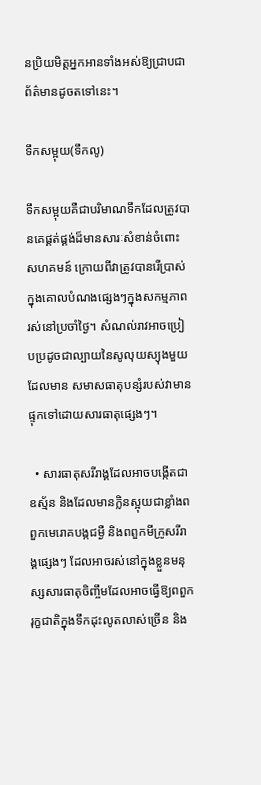នប្រិយមិត្ដអ្នកអានទាំងអស់ឱ្យជ្រាបជាព័ត៌មានដូចតទៅនេះ។

ទឹកសម្អុយ(ទឹកលូ)

ទឹកសម្អុយគឺជាបរិមាណទឹកដែលត្រូវបានគេផ្គត់ផ្គង់ដ៏មានសារៈសំខាន់ចំពោះសហគមន៍ ក្រោយពីវាត្រូវបានរើប្រាស់ ក្នុងគោលបំណងផ្សេងៗក្នុងសកម្មភាពរស់នៅប្រចាំថ្ងៃ។ សំណល់រាវអាចប្រៀបប្រដូចជាល្បាយនៃសូលុយស្យុងមួយដែលមាន សមាសធាតុបន្សំរបស់វាមានផ្ទុកទៅដោយសារធាតុផ្សេងៗ។

  • សារធាតុសរីរាង្គដែលអាចបង្កើតជាឧស្ម័ន និងដែលមានក្លិនស្អុយជាខ្លាំងពពួកមេរោគបង្កជម្ងឺ និងពពួកមីក្រូសរីរាង្គផ្សេងៗ ដែលអាចរស់នៅក្នុងខ្លួនមនុស្សសារធាតុចិញ្ចឹមដែលអាចធ្វើឱ្យពពួករុក្ខជាតិក្នុងទឹកដុះលូតលាស់ច្រើន និង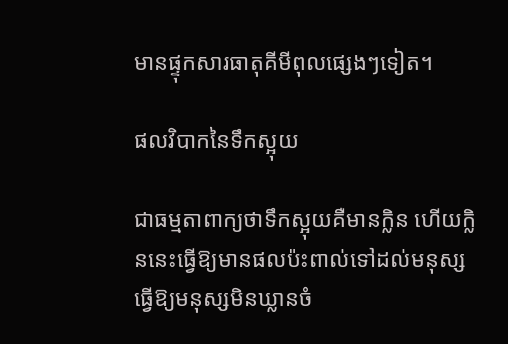មានផ្ទុកសារធាតុគីមីពុលផ្សេងៗទៀត។

ផលវិបាកនៃទឹកស្អុយ

ជាធម្មតាពាក្យថាទឹកស្អុយគឺមានក្លិន ហើយក្លិននេះធ្វើឱ្យមានផលប៉ះពាល់ទៅដល់មនុស្ស ធ្វើឱ្យមនុស្សមិនឃ្លានចំ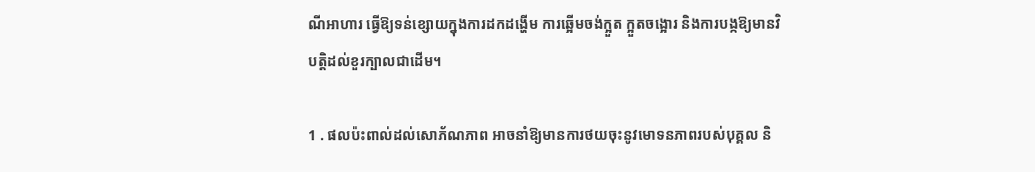ណីអាហារ ធ្វើឱ្យទន់ខ្សោយក្នុងការដកដង្ហើម ការឆ្អើមចង់ក្អួត ក្អួតចង្អោរ និងការបង្កឱ្យមានវិបត្ដិដល់ខួរក្បាលជាដើម។

1 . ផលប៉ះពាល់ដល់សោភ័ណភាព អាចនាំឱ្យមានការថយចុះនូវមោទនភាពរបស់បុគ្គល និ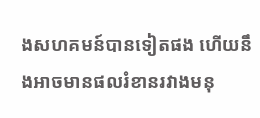ងសហគមន៍បានទៀតផង ហើយនឹងអាចមានផលរំខានរវាងមនុ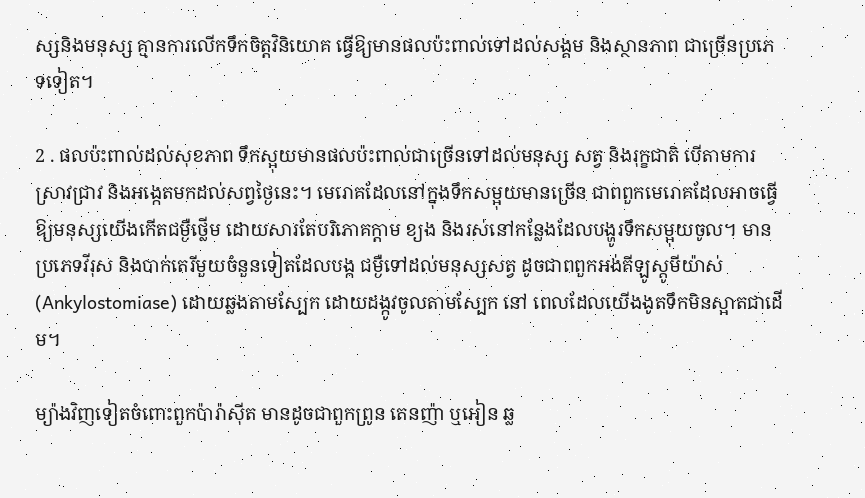ស្សនិងមនុស្ស គ្មានការលើកទឹកចិត្ដវិនិយោគ ធ្វើឱ្យមានផលប៉ះពាល់ទៅដល់សង្គម និងស្ថានភាព ជាច្រើនប្រភេទទៀត។

2 . ផលប៉ះពាល់ដល់សុខភាព ទឹកស្អុយមានផលប៉ះពាល់ជាច្រើនទៅដល់មនុស្ស សត្វ និងរុក្ខជាតិ បើតាមការស្រាវជ្រាវ និងអង្កេតមកដល់សព្វថ្ងៃនេះ។ មេរោគដែលនៅក្នុងទឹកសម្អុយមានច្រើន ជាពពួកមេរោគដែលអាចធ្វើឱ្យមនុស្សយើងកើតជម្ងឺថ្លើម ដោយសារតែបរិភោគក្ដាម ខ្យង និងរស់នៅកន្លែងដែលបង្ហូរទឹកសម្អុយចូល។ មានប្រភេទវីរុស និងបាក់តេរីមួយចំនួនទៀតដែលបង្ក ជម្ងឺទៅដល់មនុស្សសត្វ ដូចជាពពួកអង់គីឡូស្ដូមីយ៉ាស់(Ankylostomiase) ដោយឆ្លងតាមស្បែក ដោយដង្កូវចូលតាមស្បែក នៅ ពេលដែលយើងងូតទឹកមិនស្អាតជាដើម។

ម្យ៉ាងវិញទៀតចំពោះពួកប៉ារ៉ាស៊ីត មានដូចជាពួកព្រូន តេនញ៉ា ឬអៀន ឆ្ល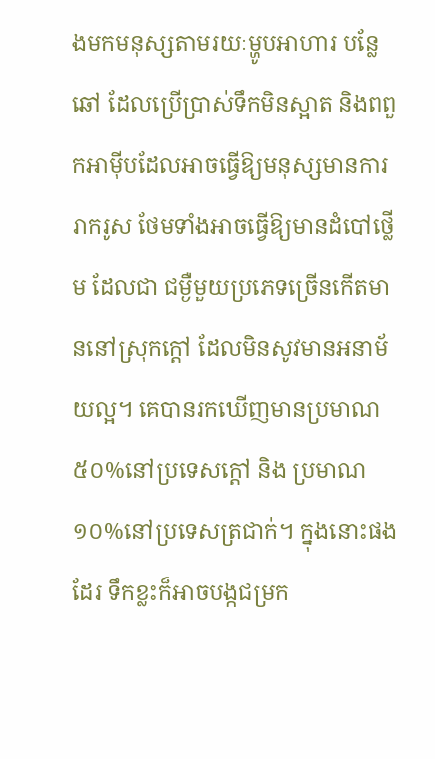ងមកមនុស្សតាមរយៈម្ហូបអាហារ បន្លែឆៅ ដែលប្រើប្រាស់ទឹកមិនស្អាត និងពពួកអាម៉ីបដែលអាចធ្វើឱ្យមនុស្សមានការរាករូស ថែមទាំងអាចធ្វើឱ្យមានដំបៅថ្លើម ដែលជា ជម្ងឺមួយប្រភេទច្រើនកើតមាននៅស្រុកក្ដៅ ដែលមិនសូវមានអនាម័យល្អ។ គេបានរកឃើញមានប្រមាណ៥០%នៅប្រទេសក្ដៅ និង ប្រមាណ១០%នៅប្រទេសត្រជាក់។ ក្នុងនោះផងដែរ ទឹកខ្លះក៏អាចបង្កជម្រក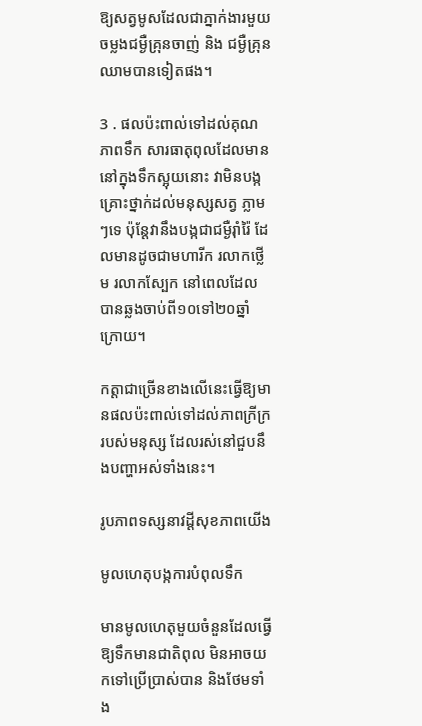ឱ្យសត្វមូសដែលជាភ្នាក់ងារមួយចម្លងជម្ងឺគ្រុនចាញ់ និង ជម្ងឺគ្រុនឈាមបានទៀតផង។

3 . ផលប៉ះពាល់ទៅដល់គុណភាពទឹក សារធាតុពុលដែលមាននៅក្នុងទឹកស្អុយនោះ វាមិនបង្កគ្រោះថ្នាក់ដល់មនុស្សសត្វ ភ្លាមៗទេ ប៉ុន្ដែវានឹងបង្កជាជម្ងឺរ៉ាំរ៉ៃ ដែលមានដូចជាមហារីក រលាកថ្លើម រលាកស្បែក នៅពេលដែលបានឆ្លងចាប់ពី១០ទៅ២០ឆ្នាំ ក្រោយ។

កត្ដាជាច្រើនខាងលើនេះធ្វើឱ្យមានផលប៉ះពាល់ទៅដល់ភាពក្រីក្ររបស់មនុស្ស ដែលរស់នៅជួបនឹងបញ្ហាអស់ទាំងនេះ។

រូបភាពទស្សនាវដ្ដីសុខភាពយើង

មូលហេតុបង្កការបំពុលទឹក

មានមូលហេតុមួយចំនួនដែលធ្វើឱ្យទឹកមានជាតិពុល មិនអាចយកទៅប្រើប្រាស់បាន និងថែមទាំង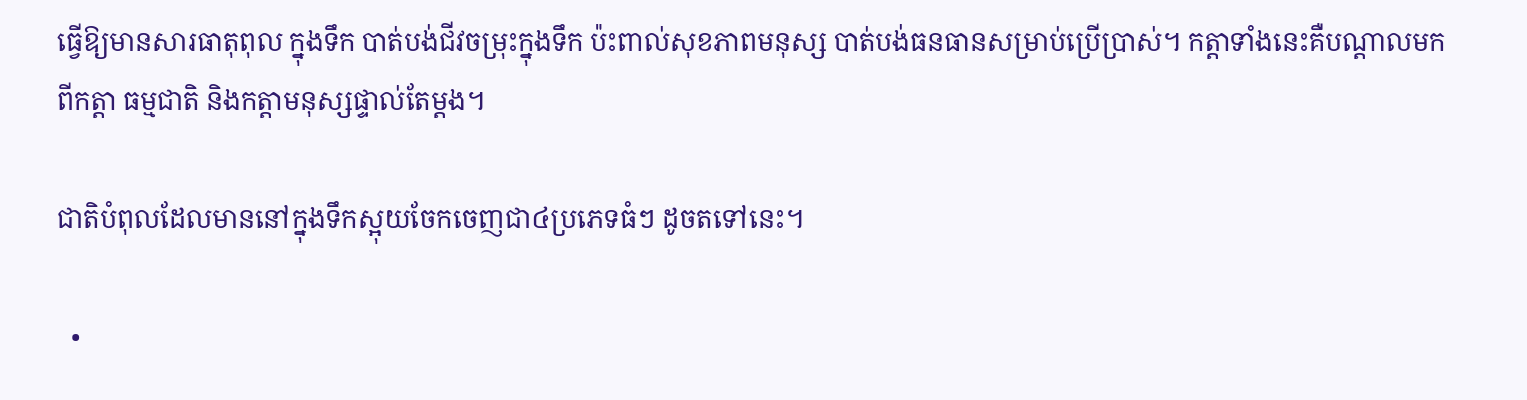ធ្វើឱ្យមានសារធាតុពុល ក្នុងទឹក បាត់បង់ជីវចម្រុះក្នុងទឹក ប៉ះពាល់សុខភាពមនុស្ស បាត់បង់ធនធានសម្រាប់ប្រើប្រាស់។ កត្ដាទាំងនេះគឺបណ្ដាលមកពីកត្ដា ធម្មជាតិ និងកត្ដាមនុស្សផ្ទាល់តែម្ដង។

ជាតិបំពុលដែលមាននៅក្នុងទឹកស្អុយចែកចេញជា៤ប្រភេទធំៗ ដូចតទៅនេះ។

  •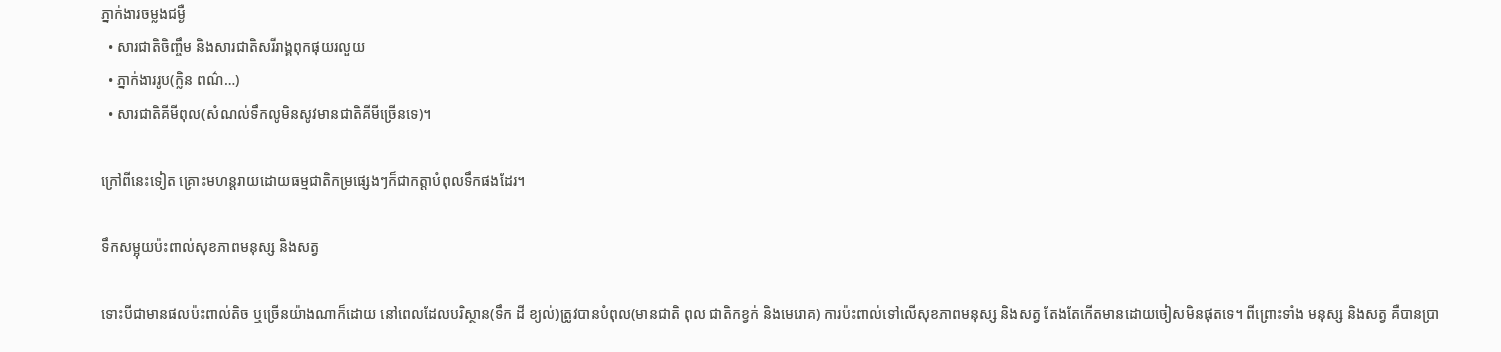ភ្នាក់ងារចម្លងជម្ងឺ
  • សារជាតិចិញ្ចឹម និងសារជាតិសរីរាង្គពុកផុយរលួយ
  • ភ្នាក់ងាររូប(ក្លិន ពណ៌…)
  • សារជាតិគីមីពុល(សំណល់ទឹកលូមិនសូវមានជាតិគីមីច្រើនទេ)។

ក្រៅពីនេះទៀត គ្រោះមហន្ដរាយដោយធម្មជាតិកម្រផ្សេងៗក៏ជាកត្ដាបំពុលទឹកផងដែរ។

ទឹកសម្អុយប៉ះពាល់សុខភាពមនុស្ស និងសត្វ

ទោះបីជាមានផលប៉ះពាល់តិច ឬច្រើនយ៉ាងណាក៏ដោយ នៅពេលដែលបរិស្ថាន(ទឹក ដី ខ្យល់)ត្រូវបានបំពុល(មានជាតិ ពុល ជាតិកខ្វក់ និងមេរោគ) ការប៉ះពាល់ទៅលើសុខភាពមនុស្ស និងសត្វ តែងតែកើតមានដោយចៀសមិនផុតទេ។ ពីព្រោះទាំង មនុស្ស និងសត្វ គឺបានប្រា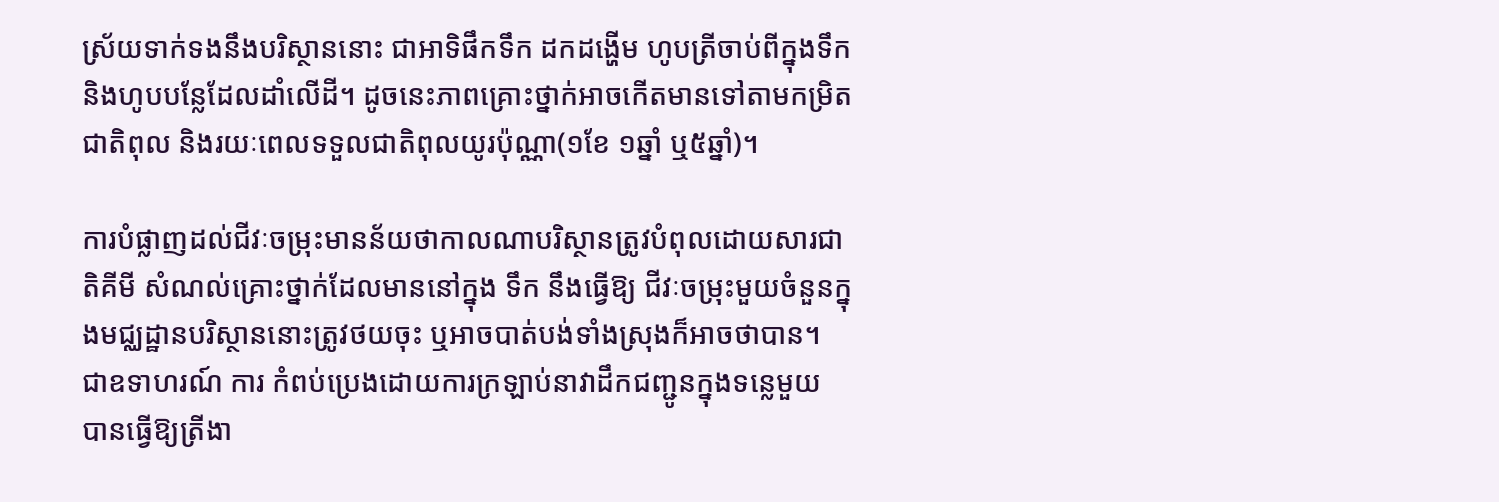ស្រ័យទាក់ទងនឹងបរិស្ថាននោះ ជាអាទិផឹកទឹក ដកដង្ហើម ហូបត្រីចាប់ពីក្នុងទឹក និងហូបបន្លែដែលដាំលើដី។ ដូចនេះភាពគ្រោះថ្នាក់អាចកើតមានទៅតាមកម្រិតជាតិពុល និងរយៈពេលទទួលជាតិពុលយូរប៉ុណ្ណា(១ខែ ១ឆ្នាំ ឬ៥ឆ្នាំ)។

ការបំផ្លាញដល់ជីវៈចម្រុះមានន័យថាកាលណាបរិស្ថានត្រូវបំពុលដោយសារជាតិគីមី សំណល់គ្រោះថ្នាក់ដែលមាននៅក្នុង ទឹក នឹងធ្វើឱ្យ ជីវៈចម្រុះមួយចំនួនក្នុងមជ្ឈដ្ឋានបរិស្ថាននោះត្រូវថយចុះ ឬអាចបាត់បង់ទាំងស្រុងក៏អាចថាបាន។ ជាឧទាហរណ៍ ការ កំពប់ប្រេងដោយការក្រឡាប់នាវាដឹកជញ្ជូនក្នុងទន្លេមួយ បានធ្វើឱ្យត្រីងា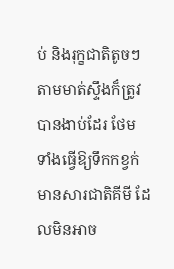ប់ និងរុក្ខជាតិតូចៗតាមមាត់ស្ទឹងក៏ត្រូវបានងាប់ដែរ ថែម ទាំងធ្វើឱ្យទឹកកខ្វក់ មានសារជាតិគីមី ដែលមិនអាច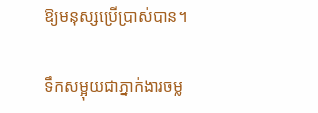ឱ្យមនុស្សប្រើប្រាស់បាន។

ទឹកសម្អុយជាភ្នាក់ងារចម្ល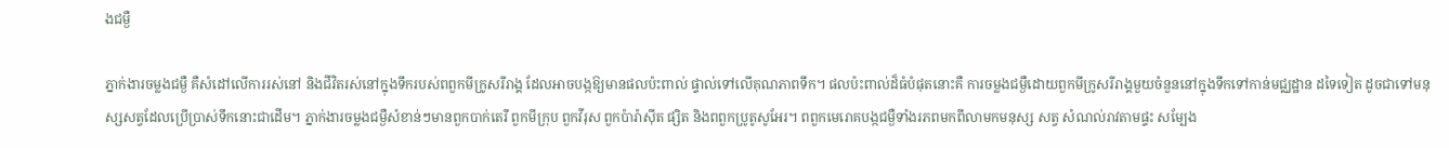ងជម្ងឺ

ភ្នាក់ងារចម្លងជម្ងឺ គឺសំដៅលើការរស់នៅ និងជីវិតរស់នៅក្នុងទឹករបស់ពពួកមីក្រូសរីរាង្គ ដែលអាចបង្កឱ្យមានផលប៉ះពាល់ ផ្ទាល់ទៅលើគុណភាពទឹក។ ផលប៉ះពាល់ដ៏ធំបំផុតនោះគឺ ការចម្លងជម្ងឺដោយពួកមីក្រូសរីរាង្គមួយចំនួននៅក្នុងទឹកទៅកាន់មជ្ឈដ្ឋាន ដទៃទៀត ដូចជាទៅមនុស្សសត្វដែលប្រើប្រាស់ទឹកនោះជាដើម។ ភ្នាក់ងារចម្លងជម្ងឺសំខាន់ៗមានពួកបាក់តេរី ពួកមីក្រុប ពួកវីរុស ពួកប៉ារ៉ាស៊ីត ផ្សិត និងពពួកប្រូតូសូអែរ។ ពពួកមេរោគបង្កជម្ងឺទាំងរភពមកពីលាមកមនុស្ស សត្វ សំណល់រាវតាមផ្ទះ សម្បែង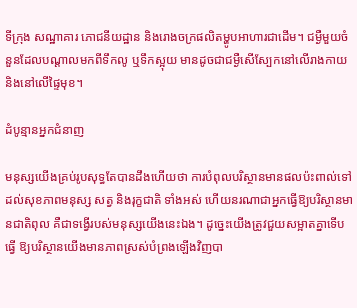ទីក្រុង សណ្ឋាគារ ភោជនីយដ្ឋាន និងរោងចក្រផលិតម្ហូបអាហារជាដើម។ ជម្ងឺមួយចំនួនដែលបណ្ដាលមកពីទឹកលូ ឬទឹកស្អុយ មានដូចជាជម្ងឺសើស្បែកនៅលើរាងកាយ និងនៅលើផ្ទៃមុខ។

ដំបូន្មានអ្នកជំនាញ

មនុស្សយើងគ្រប់រូបសុទ្ធតែបានដឹងហើយថា ការបំពុលបរិស្ថានមានផលប៉ះពាល់ទៅដល់សុខភាពមនុស្ស សត្វ និងរុក្ខជាតិ ទាំងអស់ ហើយនរណាជាអ្នកធ្វើឱ្យបរិស្ថានមានជាតិពុល គឺជាទង្វើរបស់មនុស្សយើងនេះឯង។ ដូច្នេះយើងត្រូវជួយសម្អាតគ្នាទើបធ្វើ ឱ្យបរិស្ថានយើងមានភាពស្រស់បំព្រងឡើងវិញបា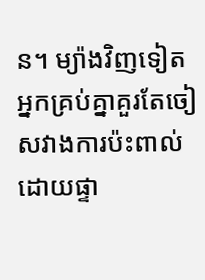ន។ ម្យ៉ាងវិញទៀត អ្នកគ្រប់គ្នាគួរតែចៀសវាងការប៉ះពាល់ដោយផ្ទា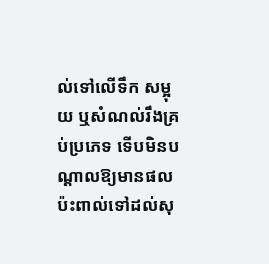ល់ទៅលើទឹក សម្អុយ ឬសំណល់រឹងគ្រប់ប្រភេទ ទើបមិនបណ្ដាលឱ្យមានផលប៉ះពាល់ទៅដល់សុ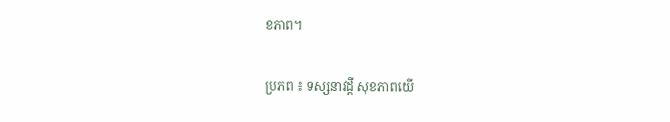ខភាព។

ប្រភព ៖ ទស្សនាវដ្តី សុខភាពយើ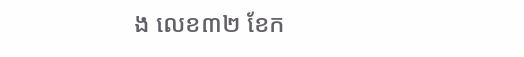ង លេខ៣២ ខែក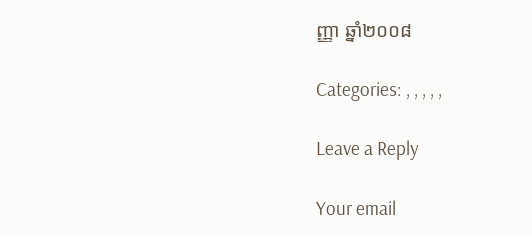ញ្ញា ឆ្នាំ២០០៨

Categories: , , , , ,

Leave a Reply

Your email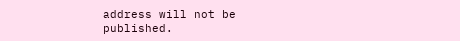address will not be published.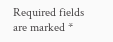Required fields are marked *